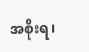အစိုးရ၊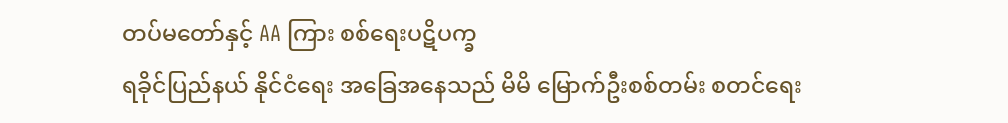တပ်မတော်နှင့် AA ကြား စစ်ရေးပဋိပက္ခ
ရခိုင်ပြည်နယ် နိုင်ငံရေး အခြေအနေသည် မိမိ မြောက်ဦးစစ်တမ်း စတင်ရေး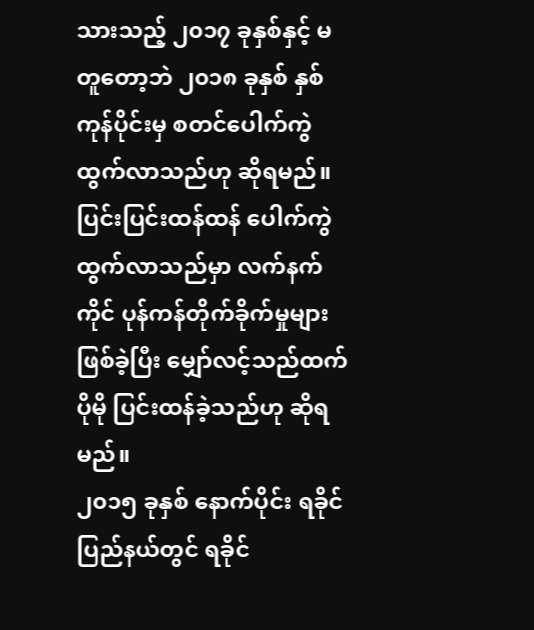သားသည့် ၂၀၁၇ ခုနှစ်နှင့် မတူတော့ဘဲ ၂၀၁၈ ခုနှစ် နှစ်ကုန်ပိုင်းမှ စတင်ပေါက်ကွဲ ထွက်လာသည်ဟု ဆိုရမည်။ ပြင်းပြင်းထန်ထန် ပေါက်ကွဲ ထွက်လာသည်မှာ လက်နက်ကိုင် ပုန်ကန်တိုက်ခိုက်မှုများ ဖြစ်ခဲ့ပြီး မျှော်လင့်သည်ထက် ပိုမို ပြင်းထန်ခဲ့သည်ဟု ဆိုရမည်။
၂၀၁၅ ခုနှစ် နောက်ပိုင်း ရခိုင်ပြည်နယ်တွင် ရခိုင်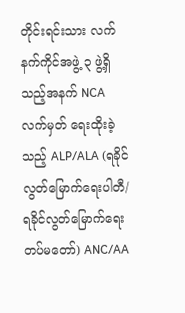တိုင်းရင်းသား လက်နက်ကိုင်အဖွဲ့ ၃ ဖွဲ့ရှိသည့်အနက် NCA လက်မှတ် ရေးထိုးခဲ့သည့် ALP/ALA (ရခိုင် လွတ်မြောက်ရေးပါတီ/ ရခိုင်လွတ်မြောက်ရေး တပ်မတော်) ANC/AA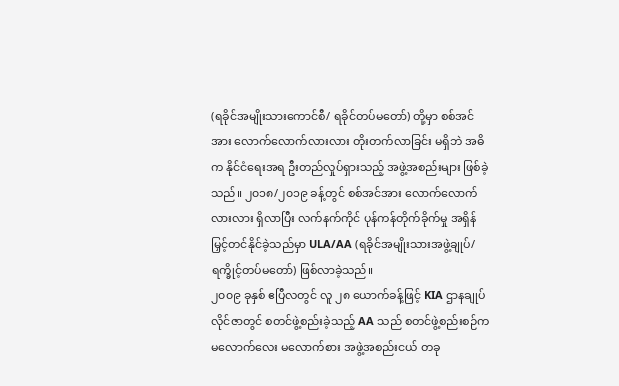(ရခိုင်အမျိုးသားကောင်စီ/ ရခိုင်တပ်မတော်) တို့မှာ စစ်အင်အား လောက်လောက်လားလား တိုးတက်လာခြင်း မရှိဘဲ အဓိက နိုင်ငံရေးအရ ဦးတည်လှုပ်ရှားသည့် အဖွဲ့အစည်းများ ဖြစ်ခဲ့သည်။ ၂၀၁၈/၂၀၁၉ ခန့်တွင် စစ်အင်အား လောက်လောက်လားလား ရှိလာပြီး လက်နက်ကိုင် ပုန်ကန်တိုက်ခိုက်မှု အရှိန် မြှင့်တင်နိုင်ခဲ့သည်မှာ ULA/AA (ရခိုင်အမျိုးသားအဖွဲ့ချုပ်/ ရက္ခိုင့်တပ်မတော်) ဖြစ်လာခဲ့သည်။
၂၀၀၉ ခုနှစ် ဧပြီလတွင် လူ ၂၈ ယောက်ခန့်ဖြင့် KIA ဌာနချုပ် လိုင်ဇာတွင် စတင်ဖွဲ့စည်းခဲ့သည့် AA သည် စတင်ဖွဲ့စည်းစဉ်က မလောက်လေး မလောက်စား အဖွဲ့အစည်းငယ် တခု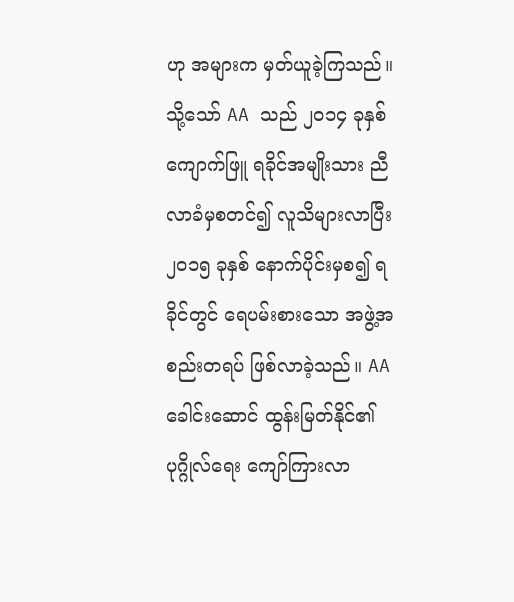ဟု အများက မှတ်ယူခဲ့ကြသည်။ သို့သော် AA သည် ၂၀၁၄ ခုနှစ် ကျောက်ဖြူ ရခိုင်အမျိုးသား ညီလာခံမှစတင်၍ လူသိများလာပြီး ၂၀၁၅ ခုနှစ် နောက်ပိုင်းမှစ၍ ရခိုင်တွင် ရေပမ်းစားသော အဖွဲ့အစည်းတရပ် ဖြစ်လာခဲ့သည်။ AA ခေါင်းဆောင် ထွန်းမြတ်နိုင်၏ ပုဂ္ဂိုလ်ရေး ကျော်ကြားလာ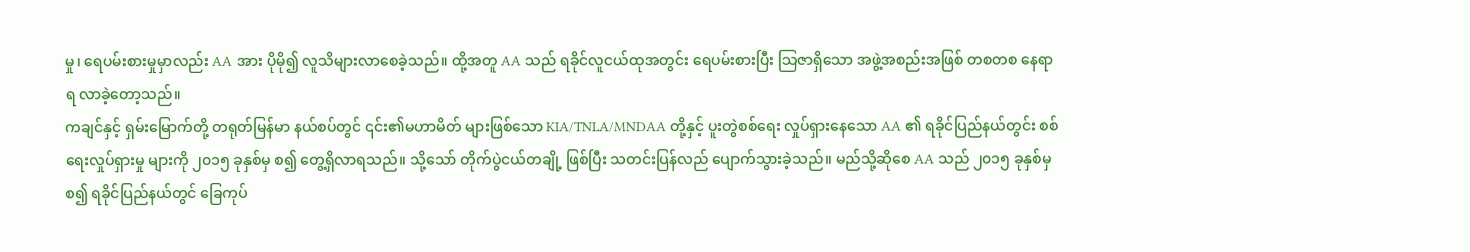မှု၊ ရေပမ်းစားမှုမှာလည်း AA အား ပိုမို၍ လူသိများလာစေခဲ့သည်။ ထို့အတူ AA သည် ရခိုင်လူငယ်ထုအတွင်း ရေပမ်းစားပြီး သြဇာရှိသော အဖွဲ့အစည်းအဖြစ် တစတစ နေရာရ လာခဲ့တော့သည်။
ကချင်နှင့် ရှမ်းမြောက်တို့ တရုတ်မြန်မာ နယ်စပ်တွင် ၎င်း၏မဟာမိတ် များဖြစ်သော KIA/TNLA/MNDAA တို့နှင့် ပူးတွဲစစ်ရေး လှုပ်ရှားနေသော AA ၏ ရခိုင်ပြည်နယ်တွင်း စစ်ရေးလှုပ်ရှားမှု များကို ၂၀၁၅ ခုနှစ်မှ စ၍ တွေ့ရှိလာရသည်။ သို့သော် တိုက်ပွဲငယ်တချို့ ဖြစ်ပြီး သတင်းပြန်လည် ပျောက်သွားခဲ့သည်။ မည်သို့ဆိုစေ AA သည် ၂၀၁၅ ခုနှစ်မှစ၍ ရခိုင်ပြည်နယ်တွင် ခြေကုပ်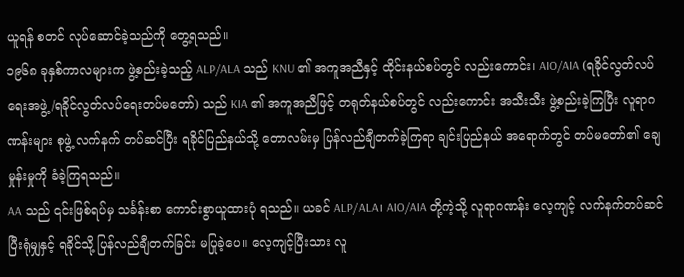ယူရန် စတင် လုပ်ဆောင်ခဲ့သည်ကို တွေ့ရသည်။
၁၉၆၈ ခုနှစ်ကာလများက ဖွဲ့စည်းခဲ့သည့် ALP/ALA သည် KNU ၏ အကူအညီနှင့် ထိုင်းနယ်စပ်တွင် လည်းကောင်း၊ AIO/AIA (ရခိုင်လွတ်လပ်ရေးအဖွဲ့/ရခိုင်လွတ်လပ်ရေးတပ်မတော်) သည် KIA ၏ အကူအညီဖြင့် တရုတ်နယ်စပ်တွင် လည်းကောင်း အသီးသီး ဖွဲ့စည်းခဲ့ကြပြီး လူရာဂဏန်းများ စုဖွဲ့ လက်နက် တပ်ဆင်ပြီး ရခိုင်ပြည်နယ်သို့ တောလမ်းမှ ပြန်လည်ချီတက်ခဲ့ကြရာ ချင်းပြည်နယ် အရောက်တွင် တပ်မတော်၏ ချေမှုန်းမှုကို ခံခဲ့ကြရသည်။
AA သည် ၎င်းဖြစ်ရပ်မှ သင်္ခန်းစာ ကောင်းစွာယူထားပုံ ရသည်။ ယခင် ALP/ALA၊ AIO/AIA တို့ကဲ့သို့ လူရာဂဏန်း လေ့ကျင့် လက်နက်တပ်ဆင် ပြီးရုံမျှနှင့် ရခိုင်သို့ ပြန်လည်ချီတက်ခြင်း မပြုခဲ့ပေ။ လေ့ကျင့်ပြီးသား လူ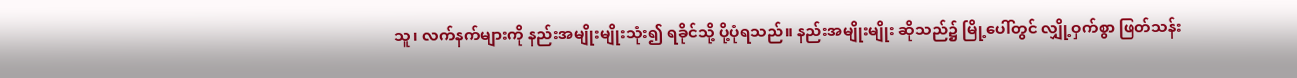သူ၊ လက်နက်များကို နည်းအမျိုးမျိုးသုံး၍ ရခိုင်သို့ ပို့ပုံရသည်။ နည်းအမျိုးမျိုး ဆိုသည်၌ မြို့ပေါ်တွင် လျှို့ဝှက်စွာ ဖြတ်သန်း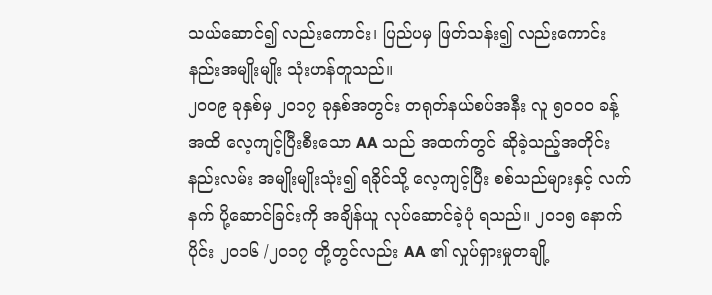သယ်ဆောင်၍ လည်းကောင်း၊ ပြည်ပမှ ဖြတ်သန်း၍ လည်းကောင်း နည်းအမျိုးမျိုး သုံးဟန်တူသည်။
၂၀၀၉ ခုနှစ်မှ ၂၀၁၇ ခုနှစ်အတွင်း တရုတ်နယ်စပ်အနီး လူ ၅၀၀၀ ခန့်အထိ လေ့ကျင့်ပြီးစီးသော AA သည် အထက်တွင် ဆိုခဲ့သည့်အတိုင်း နည်းလမ်း အမျိုးမျိုးသုံး၍ ရခိုင်သို့ လေ့ကျင့်ပြီး စစ်သည်များနှင့် လက်နက် ပို့ဆောင်ခြင်းကို အချိန်ယူ လုပ်ဆောင်ခဲ့ပုံ ရသည်။ ၂၀၁၅ နောက်ပိုင်း ၂၀၁၆ /၂၀၁၇ တို့တွင်လည်း AA ၏ လှုပ်ရှားမှုတချို့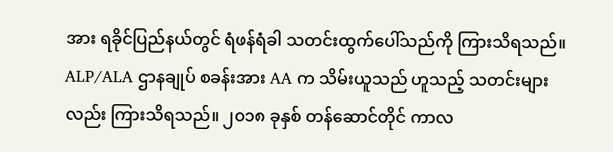အား ရခိုင်ပြည်နယ်တွင် ရံဖန်ရံခါ သတင်းထွက်ပေါ်သည်ကို ကြားသိရသည်။ ALP/ALA ဌာနချုပ် စခန်းအား AA က သိမ်းယူသည် ဟူသည့် သတင်းများလည်း ကြားသိရသည်။ ၂၀၁၈ ခုနှစ် တန်ဆောင်တိုင် ကာလ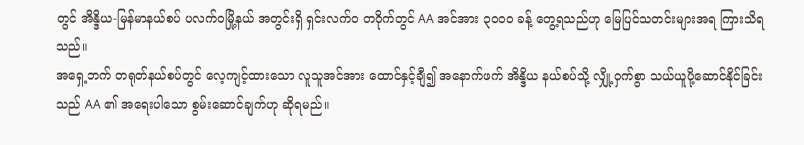တွင် အိန္ဒိယ-မြန်မာနယ်စပ် ပလက်ဝမြို့နယ် အတွင်းရှိ ရှင်းလက်ဝ တဝိုက်တွင် AA အင်အား ၃၀၀၀ ခန့် တွေ့ရသည်ဟု မြေပြင်သတင်းများအရ ကြားသိရသည်။
အရှေ့ဘက် တရုတ်နယ်စပ်တွင် လေ့ကျင့်ထားသော လူသူအင်အား ထောင်နှင့်ချီ၍ အနောက်ဖက် အိန္ဒိယ နယ်စပ်သို့ လျှို့ဝှက်စွာ သယ်ယူပို့ဆောင်နိုင်ခြင်းသည် AA ၏ အရေးပါသော စွမ်းဆောင်ချက်ဟု ဆိုရမည်။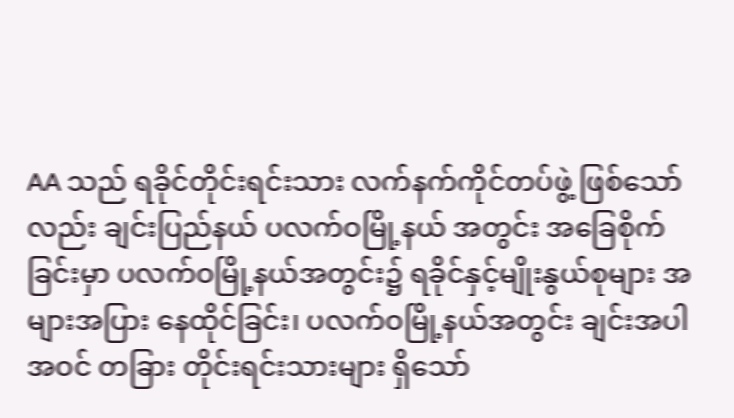AA သည် ရခိုင်တိုင်းရင်းသား လက်နက်ကိုင်တပ်ဖွဲ့ ဖြစ်သော်လည်း ချင်းပြည်နယ် ပလက်ဝမြို့နယ် အတွင်း အခြေစိုက်ခြင်းမှာ ပလက်ဝမြို့နယ်အတွင်း၌ ရခိုင်နှင့်မျိုးနွယ်စုများ အများအပြား နေထိုင်ခြင်း၊ ပလက်ဝမြို့နယ်အတွင်း ချင်းအပါအဝင် တခြား တိုင်းရင်းသားများ ရှိသော်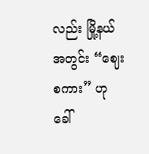လည်း မြို့နယ်အတွင်း “ဈေးစကား” ဟု ခေါ်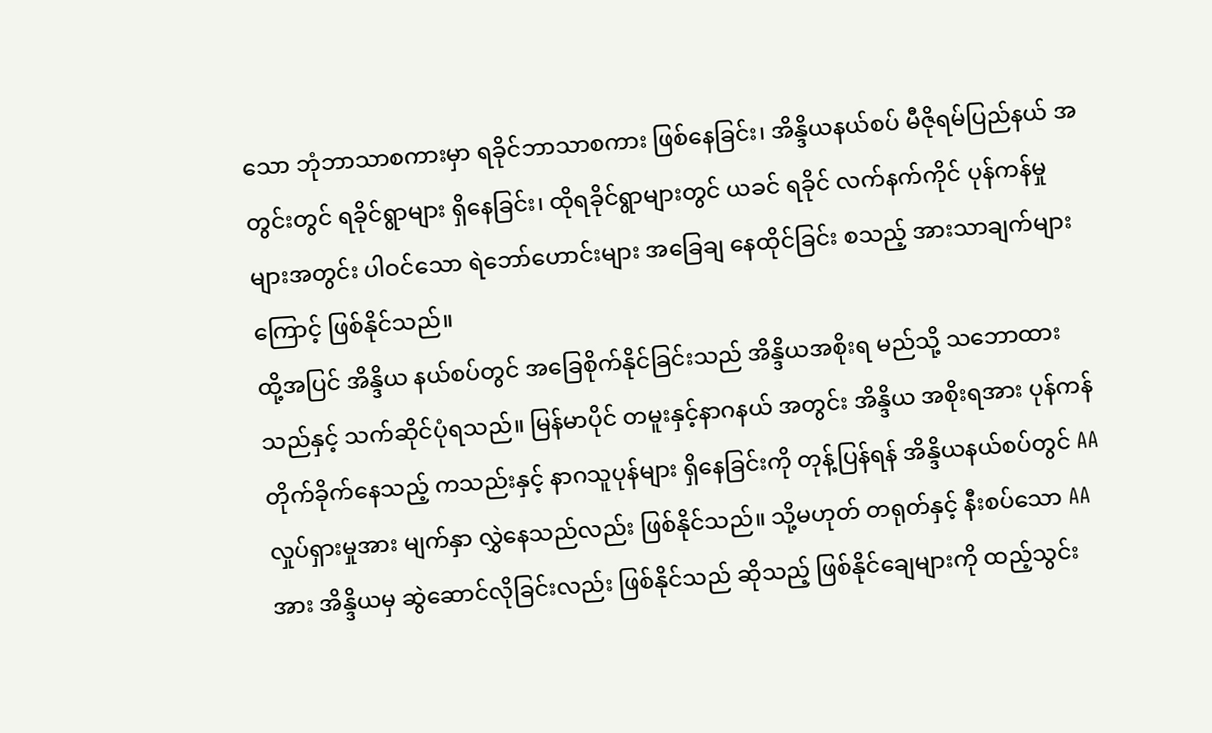သော ဘုံဘာသာစကားမှာ ရခိုင်ဘာသာစကား ဖြစ်နေခြင်း၊ အိန္ဒိယနယ်စပ် မီဇိုရမ်ပြည်နယ် အတွင်းတွင် ရခိုင်ရွာများ ရှိနေခြင်း၊ ထိုရခိုင်ရွာများတွင် ယခင် ရခိုင် လက်နက်ကိုင် ပုန်ကန်မှု များအတွင်း ပါဝင်သော ရဲဘော်ဟောင်းများ အခြေချ နေထိုင်ခြင်း စသည့် အားသာချက်များကြောင့် ဖြစ်နိုင်သည်။
ထို့အပြင် အိန္ဒိယ နယ်စပ်တွင် အခြေစိုက်နိုင်ခြင်းသည် အိန္ဒိယအစိုးရ မည်သို့ သဘောထားသည်နှင့် သက်ဆိုင်ပုံရသည်။ မြန်မာပိုင် တမူးနှင့်နာဂနယ် အတွင်း အိန္ဒိယ အစိုးရအား ပုန်ကန် တိုက်ခိုက်နေသည့် ကသည်းနှင့် နာဂသူပုန်များ ရှိနေခြင်းကို တုန့်ပြန်ရန် အိန္ဒိယနယ်စပ်တွင် AA လှုပ်ရှားမှုအား မျက်နှာ လွှဲနေသည်လည်း ဖြစ်နိုင်သည်။ သို့မဟုတ် တရုတ်နှင့် နီးစပ်သော AA အား အိန္ဒိယမှ ဆွဲဆောင်လိုခြင်းလည်း ဖြစ်နိုင်သည် ဆိုသည့် ဖြစ်နိုင်ချေများကို ထည့်သွင်း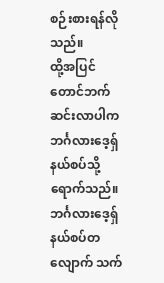စဉ်းစားရန်လိုသည်။
ထို့အပြင် တောင်ဘက် ဆင်းလာပါက ဘင်္ဂလားဒေ့ရှ်နယ်စပ်သို့ ရောက်သည်။ ဘင်္ဂလားဒေ့ရှ် နယ်စပ်တလျောက် သက်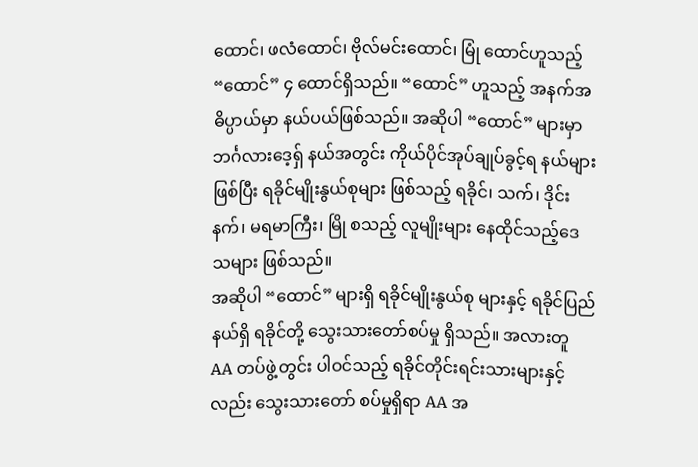ထောင်၊ ဖလံထောင်၊ ဗိုလ်မင်းထောင်၊ မြုံ ထောင်ဟူသည့် “ထောင်” ၄ ထောင်ရှိသည်။ “ထောင်” ဟူသည့် အနက်အဓိပ္ပာယ်မှာ နယ်ပယ်ဖြစ်သည်။ အဆိုပါ “ထောင်” များမှာ ဘင်္ဂလားဒေ့ရှ် နယ်အတွင်း ကိုယ်ပိုင်အုပ်ချုပ်ခွင့်ရ နယ်များဖြစ်ပြီး ရခိုင်မျိုးနွယ်စုများ ဖြစ်သည့် ရခိုင်၊ သက်၊ ဒိုင်းနက်၊ မရမာကြီး၊ မြို စသည့် လူမျိုးများ နေထိုင်သည့်ဒေသများ ဖြစ်သည်။
အဆိုပါ “ထောင်” များရှိ ရခိုင်မျိုးနွယ်စု များနှင့် ရခိုင်ပြည်နယ်ရှိ ရခိုင်တို့ သွေးသားတော်စပ်မှု ရှိသည်။ အလားတူ AA တပ်ဖွဲ့တွင်း ပါဝင်သည့် ရခိုင်တိုင်းရင်းသားများနှင့်လည်း သွေးသားတော် စပ်မှုရှိရာ AA အ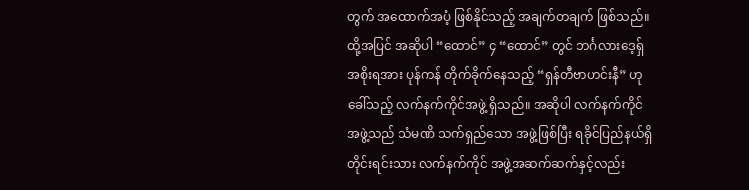တွက် အထောက်အပံ့ ဖြစ်နိုင်သည့် အချက်တချက် ဖြစ်သည်။
ထို့အပြင် အဆိုပါ “ထောင်” ၄ “ထောင်” တွင် ဘင်္ဂလားဒေ့ရှ် အစိုးရအား ပုန်ကန် တိုက်ခိုက်နေသည့် “ရှန်တီဗာဟင်းနီ” ဟု ခေါ်သည့် လက်နက်ကိုင်အဖွဲ့ ရှိသည်။ အဆိုပါ လက်နက်ကိုင် အဖွဲ့သည် သံမဏိ သက်ရှည်သော အဖွဲ့ဖြစ်ပြီး ရခိုင်ပြည်နယ်ရှိ တိုင်းရင်းသား လက်နက်ကိုင် အဖွဲ့အဆက်ဆက်နှင့်လည်း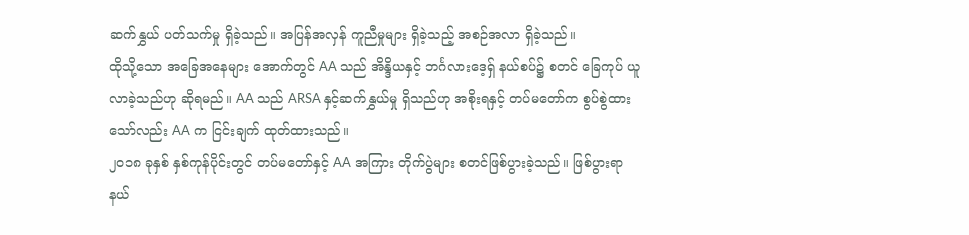ဆက်နွှယ် ပတ်သက်မှု ရှိခဲ့သည်။ အပြန်အလှန် ကူညီမှုများ ရှိခဲ့သည့် အစဉ်အလာ ရှိခဲ့သည်။
ထိုသို့သော အခြေအနေများ အောက်တွင် AA သည် အိန္ဒိယနှင့် ဘင်္ဂလားဒေ့ရှ် နယ်စပ်၌ စတင် ခြေကုပ် ယူလာခဲ့သည်ဟု ဆိုရမည်။ AA သည် ARSA နှင့်ဆက်နွှယ်မှု ရှိသည်ဟု အစိုးရနှင့် တပ်မတော်က စွပ်စွဲထားသော်လည်း AA က ငြင်းချက် ထုတ်ထားသည်။
၂၀၁၈ ခုနှစ် နှစ်ကုန်ပိုင်းတွင် တပ်မတော်နှင့် AA အကြား တိုက်ပွဲများ စတင်ဖြစ်ပွားခဲ့သည်။ ဖြစ်ပွားရာ နယ်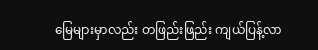မြေများမှာလည်း တဖြည်းဖြည်း ကျယ်ပြန့်လာ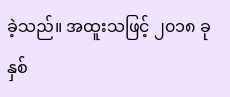ခဲ့သည်။ အထူးသဖြင့် ၂၀၁၈ ခုနှစ်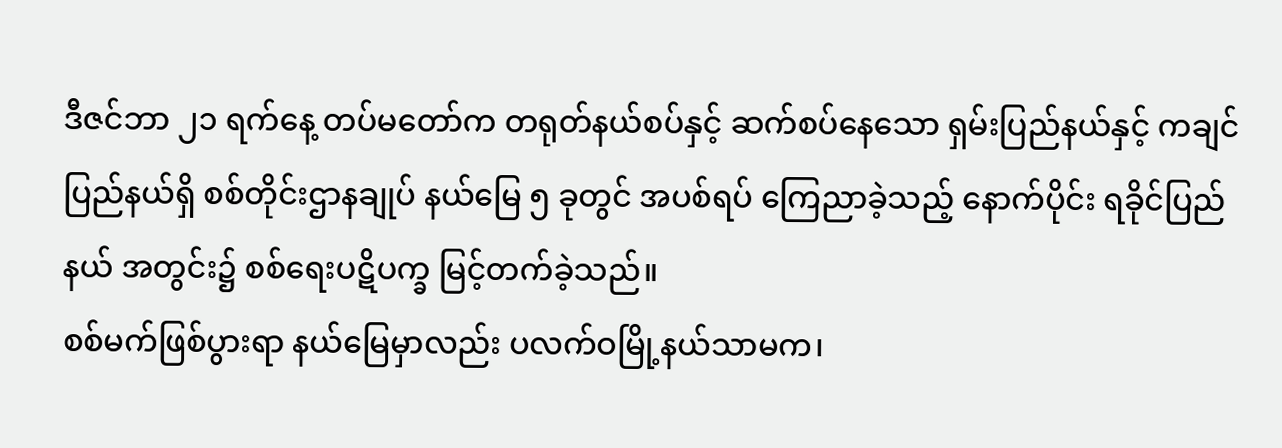ဒီဇင်ဘာ ၂၁ ရက်နေ့ တပ်မတော်က တရုတ်နယ်စပ်နှင့် ဆက်စပ်နေသော ရှမ်းပြည်နယ်နှင့် ကချင်ပြည်နယ်ရှိ စစ်တိုင်းဌာနချုပ် နယ်မြေ ၅ ခုတွင် အပစ်ရပ် ကြေညာခဲ့သည့် နောက်ပိုင်း ရခိုင်ပြည်နယ် အတွင်း၌ စစ်ရေးပဋိပက္ခ မြင့်တက်ခဲ့သည်။
စစ်မက်ဖြစ်ပွားရာ နယ်မြေမှာလည်း ပလက်ဝမြို့နယ်သာမက၊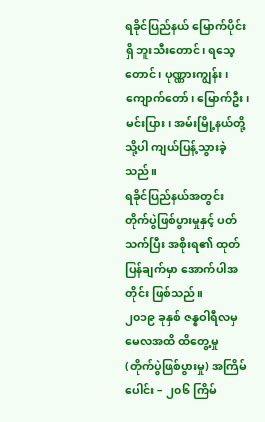ရခိုင်ပြည်နယ် မြောက်ပိုင်းရှိ ဘူးသီးတောင်၊ ရသေ့တောင်၊ ပုဏ္ဏားကျွန်း၊ ကျောက်တော်၊ မြောက်ဦး၊ မင်းပြား၊ အမ်းမြို့နယ်တို့သို့ပါ ကျယ်ပြန့်သွားခဲ့သည်။
ရခိုင်ပြည်နယ်အတွင်း တိုက်ပွဲဖြစ်ပွားမှုနှင့် ပတ်သက်ပြီး အစိုးရ၏ ထုတ်ပြန်ချက်မှာ အောက်ပါအတိုင်း ဖြစ်သည်။
၂၀၁၉ ခုနှစ် ဇန္နဝါရီလမှ မေလအထိ ထိတွေ့မှု (တိုက်ပွဲဖြစ်ပွားမှု) အကြိမ်ပေါင်း – ၂၀၆ ကြိမ်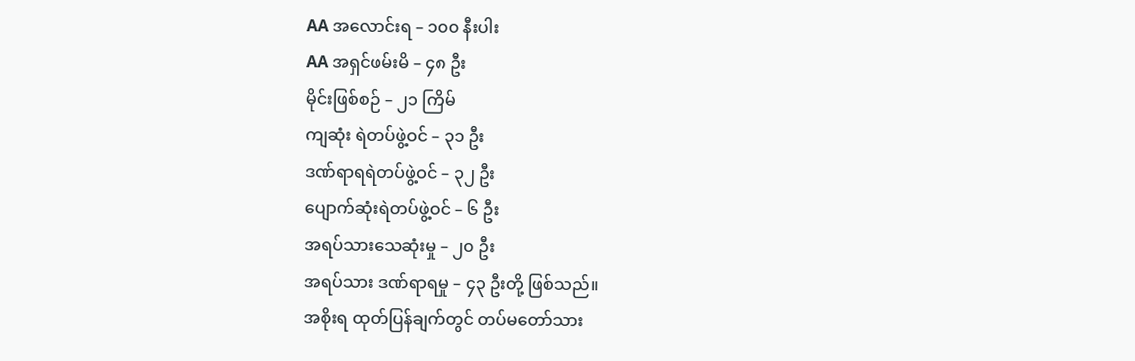AA အလောင်းရ – ၁၀၀ နီးပါး
AA အရှင်ဖမ်းမိ – ၄၈ ဦး
မိုင်းဖြစ်စဉ် – ၂၁ ကြိမ်
ကျဆုံး ရဲတပ်ဖွဲ့ဝင် – ၃၁ ဦး
ဒဏ်ရာရရဲတပ်ဖွဲ့ဝင် – ၃၂ ဦး
ပျောက်ဆုံးရဲတပ်ဖွဲ့ဝင် – ၆ ဦး
အရပ်သားသေဆုံးမှု – ၂၀ ဦး
အရပ်သား ဒဏ်ရာရမှု – ၄၃ ဦးတို့ ဖြစ်သည်။
အစိုးရ ထုတ်ပြန်ချက်တွင် တပ်မတော်သား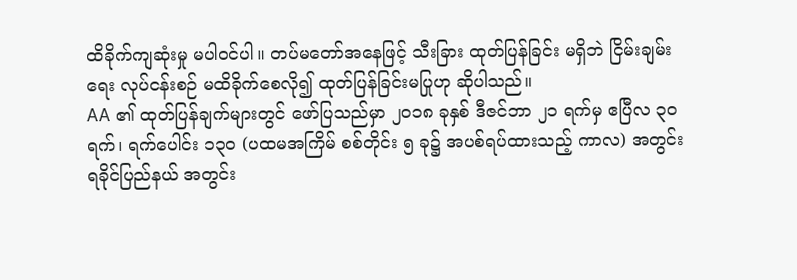ထိခိုက်ကျဆုံးမှု မပါဝင်ပါ။ တပ်မတော်အနေဖြင့် သီးခြား ထုတ်ပြန်ခြင်း မရှိဘဲ ငြိမ်းချမ်းရေး လုပ်ငန်းစဉ် မထိခိုက်စေလို၍ ထုတ်ပြန်ခြင်းမပြုဟု ဆိုပါသည်။
AA ၏ ထုတ်ပြန်ချက်များတွင် ဖော်ပြသည်မှာ ၂၀၁၈ ခုနှစ် ဒီဇင်ဘာ ၂၁ ရက်မှ ဧပြီလ ၃၀ ရက်၊ ရက်ပေါင်း ၁၃၀ (ပထမအကြိမ် စစ်တိုင်း ၅ ခု၌ အပစ်ရပ်ထားသည့် ကာလ) အတွင်း ရခိုင်ပြည်နယ် အတွင်း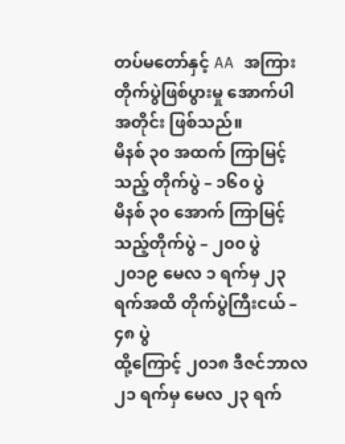တပ်မတော်နှင့် AA အကြား တိုက်ပွဲဖြစ်ပွားမှု အောက်ပါအတိုင်း ဖြစ်သည်။
မိနစ် ၃၀ အထက် ကြာမြင့်သည့် တိုက်ပွဲ – ၁၆၀ ပွဲ
မိနစ် ၃၀ အောက် ကြာမြင့်သည့်တိုက်ပွဲ – ၂၀၀ ပွဲ
၂၀၁၉ မေလ ၁ ရက်မှ ၂၃ ရက်အထိ တိုက်ပွဲကြီးငယ် – ၄၈ ပွဲ
ထို့ကြောင့် ၂၀၁၈ ဒီဇင်ဘာလ ၂၁ ရက်မှ မေလ ၂၃ ရက်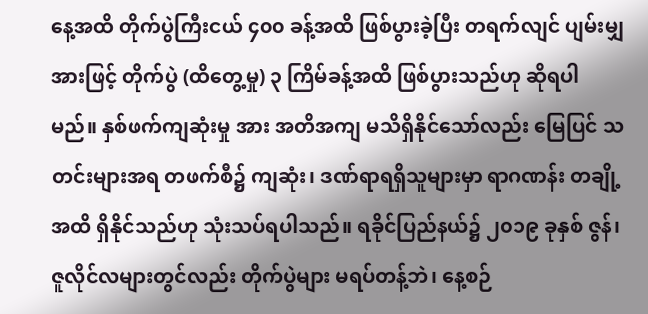နေ့အထိ တိုက်ပွဲကြီးငယ် ၄၀၀ ခန့်အထိ ဖြစ်ပွားခဲ့ပြီး တရက်လျင် ပျမ်းမျှအားဖြင့် တိုက်ပွဲ (ထိတွေ့မှု) ၃ ကြိမ်ခန့်အထိ ဖြစ်ပွားသည်ဟု ဆိုရပါမည်။ နှစ်ဖက်ကျဆုံးမှု အား အတိအကျ မသိရှိနိုင်သော်လည်း မြေပြင် သတင်းများအရ တဖက်စီ၌ ကျဆုံး၊ ဒဏ်ရာရရှိသူများမှာ ရာဂဏန်း တချို့အထိ ရှိနိုင်သည်ဟု သုံးသပ်ရပါသည်။ ရခိုင်ပြည်နယ်၌ ၂၀၁၉ ခုနှစ် ဇွန်၊ ဇူလိုင်လများတွင်လည်း တိုက်ပွဲများ မရပ်တန့်ဘဲ၊ နေ့စဉ်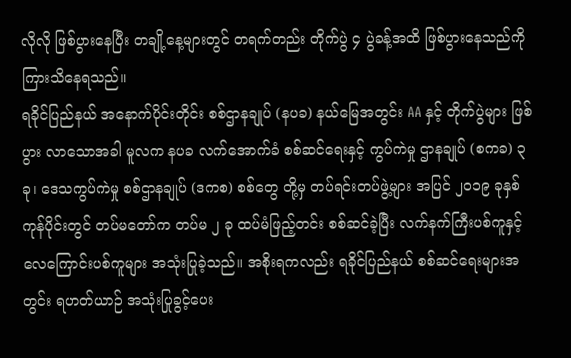လိုလို ဖြစ်ပွားနေပြီး တချို့နေ့များတွင် တရက်တည်း တိုက်ပွဲ ၄ ပွဲခန့်အထိ ဖြစ်ပွားနေသည်ကို ကြားသိနေရသည်။
ရခိုင်ပြည်နယ် အနောက်ပိုင်းတိုင်း စစ်ဌာနချုပ် (နပခ) နယ်မြေအတွင်း AA နှင့် တိုက်ပွဲများ ဖြစ်ပွား လာသောအခါ မူလက နပခ လက်အောက်ခံ စစ်ဆင်ရေးနှင့် ကွပ်ကဲမှု ဌာနချုပ် (စကခ) ၃ ခု၊ ဒေသကွပ်ကဲမှု စစ်ဌာနချုပ် (ဒကစ) စစ်တွေ တို့မှ တပ်ရင်းတပ်ဖွဲ့များ အပြင် ၂၀၁၉ ခုနှစ် ကုန်ပိုင်းတွင် တပ်မတော်က တပ်မ ၂ ခု ထပ်မံဖြည့်တင်း စစ်ဆင်ခဲ့ပြီး လက်နက်ကြီးပစ်ကူနှင့် လေကြောင်းပစ်ကူများ အသုံးပြုခဲ့သည်။ အစိုးရကလည်း ရခိုင်ပြည်နယ် စစ်ဆင်ရေးများအတွင်း ရဟတ်ယာဉ် အသုံးပြုခွင့်ပေး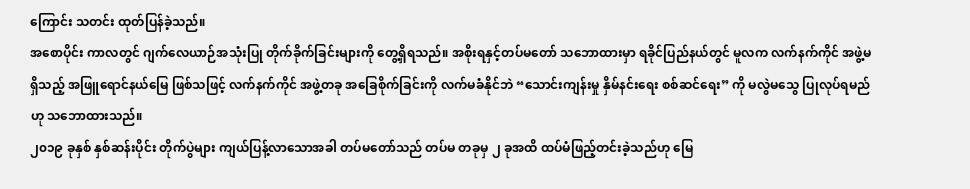ကြောင်း သတင်း ထုတ်ပြန်ခဲ့သည်။
အစောပိုင်း ကာလတွင် ဂျက်လေယာဉ်အသုံးပြု တိုက်ခိုက်ခြင်းများကို တွေ့ရှိရသည်။ အစိုးရနှင့်တပ်မတော် သဘောထားမှာ ရခိုင်ပြည်နယ်တွင် မူလက လက်နက်ကိုင် အဖွဲ့မရှိသည့် အဖြူရောင်နယ်မြေ ဖြစ်သဖြင့် လက်နက်ကိုင် အဖွဲ့တခု အခြေစိုက်ခြင်းကို လက်မခံနိုင်ဘဲ “သောင်းကျန်းမှု နှိမ်နင်းရေး စစ်ဆင်ရေး” ကို မလွဲမသွေ ပြုလုပ်ရမည်ဟု သဘောထားသည်။
၂၀၁၉ ခုနှစ် နှစ်ဆန်းပိုင်း တိုက်ပွဲများ ကျယ်ပြန့်လာသောအခါ တပ်မတော်သည် တပ်မ တခုမှ ၂ ခုအထိ ထပ်မံဖြည့်တင်းခဲ့သည်ဟု မြေ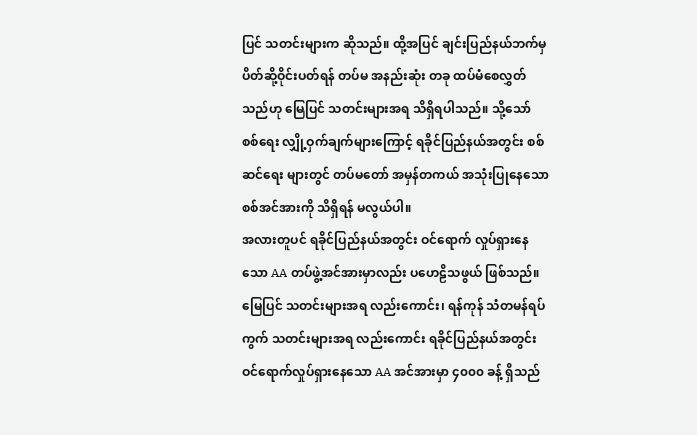ပြင် သတင်းများက ဆိုသည်။ ထို့အပြင် ချင်းပြည်နယ်ဘက်မှ ပိတ်ဆို့ဝိုင်းပတ်ရန် တပ်မ အနည်းဆုံး တခု ထပ်မံစေလွှတ်သည်ဟု မြေပြင် သတင်းများအရ သိရှိရပါသည်။ သို့သော် စစ်ရေး လျှို့ဝှက်ချက်များကြောင့် ရခိုင်ပြည်နယ်အတွင်း စစ်ဆင်ရေး များတွင် တပ်မတော် အမှန်တကယ် အသုံးပြုနေသော စစ်အင်အားကို သိရှိရန် မလွယ်ပါ။
အလားတူပင် ရခိုင်ပြည်နယ်အတွင်း ဝင်ရောက် လှုပ်ရှားနေသော AA တပ်ဖွဲ့အင်အားမှာလည်း ပဟေဠိသဖွယ် ဖြစ်သည်။ မြေပြင် သတင်းများအရ လည်းကောင်း၊ ရန်ကုန် သံတမန်ရပ်ကွက် သတင်းများအရ လည်းကောင်း ရခိုင်ပြည်နယ်အတွင်း ဝင်ရောက်လှုပ်ရှားနေသော AA အင်အားမှာ ၄၀၀၀ ခန့် ရှိသည်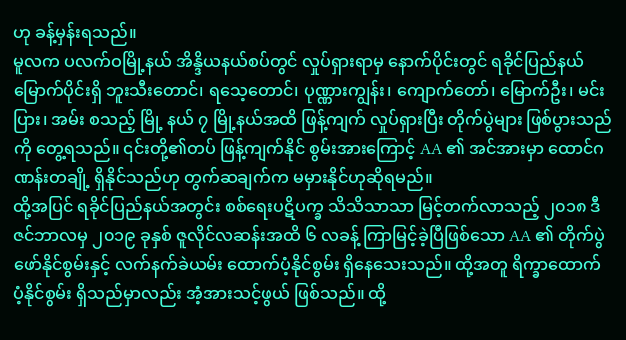ဟု ခန့်မှန်းရသည်။
မူလက ပလက်ဝမြို့နယ် အိန္ဒိယနယ်စပ်တွင် လှုပ်ရှားရာမှ နောက်ပိုင်းတွင် ရခိုင်ပြည်နယ် မြောက်ပိုင်းရှိ ဘူးသီးတောင်၊ ရသေ့တောင်၊ ပုဏ္ဏားကျွန်း၊ ကျောက်တော်၊ မြောက်ဦး၊ မင်းပြား၊ အမ်း စသည့် မြို့ နယ် ၇ မြို့နယ်အထိ ဖြန့်ကျက် လှုပ်ရှားပြီး တိုက်ပွဲများ ဖြစ်ပွားသည်ကို တွေ့ရသည်။ ၎င်းတို့၏တပ် ဖြန့်ကျက်နိုင် စွမ်းအားကြောင့် AA ၏ အင်အားမှာ ထောင်ဂဏန်းတချို့ ရှိနိုင်သည်ဟု တွက်ဆချက်က မမှားနိုင်ဟုဆိုရမည်။
ထို့အပြင် ရခိုင်ပြည်နယ်အတွင်း စစ်ရေးပဋိပက္ခ သိသိသာသာ မြင့်တက်လာသည့် ၂၀၁၈ ဒီဇင်ဘာလမှ ၂၀၁၉ ခုနှစ် ဇူလိုင်လဆန်းအထိ ၆ လခန့် ကြာမြင့်ခဲ့ပြီဖြစ်သော AA ၏ တိုက်ပွဲဖော်နိုင်စွမ်းနှင့် လက်နက်ခဲယမ်း ထောက်ပံ့နိုင်စွမ်း ရှိနေသေးသည်။ ထို့အတူ ရိက္ခာထောက်ပံ့နိုင်စွမ်း ရှိသည်မှာလည်း အံ့အားသင့်ဖွယ် ဖြစ်သည်။ ထို့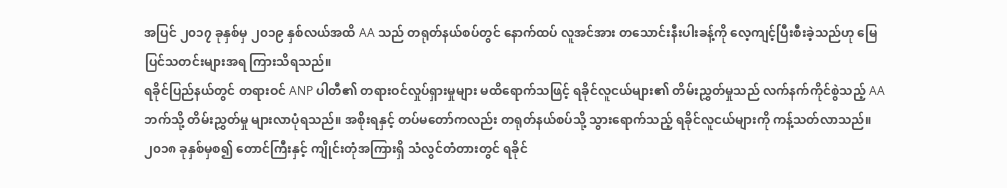အပြင် ၂၀၁၇ ခုနှစ်မှ ၂၀၁၉ နှစ်လယ်အထိ AA သည် တရုတ်နယ်စပ်တွင် နောက်ထပ် လူအင်အား တသောင်းနီးပါးခန့်ကို လေ့ကျင့်ပြီးစီးခဲ့သည်ဟု မြေပြင်သတင်းများအရ ကြားသိရသည်။
ရခိုင်ပြည်နယ်တွင် တရားဝင် ANP ပါတီ၏ တရားဝင်လှုပ်ရှားမှုများ မထိရောက်သဖြင့် ရခိုင်လူငယ်များ၏ တိမ်းညွှတ်မှုသည် လက်နက်ကိုင်စွဲသည့် AA ဘက်သို့ တိမ်းညွှတ်မှု များလာပုံရသည်။ အစိုးရနှင့် တပ်မတော်ကလည်း တရုတ်နယ်စပ်သို့ သွားရောက်သည့် ရခိုင်လူငယ်များကို ကန့်သတ်လာသည်။ ၂၀၁၈ ခုနှစ်မှစ၍ တောင်ကြီးနှင့် ကျိုင်းတုံအကြားရှိ သံလွင်တံတားတွင် ရခိုင်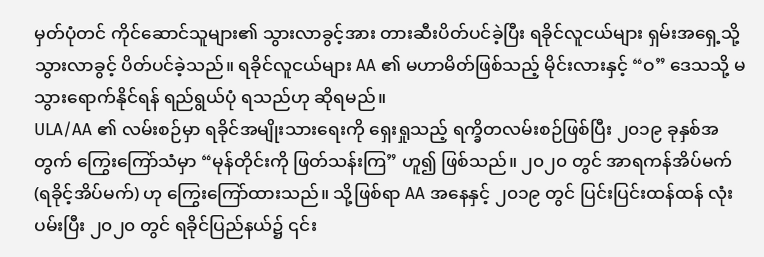မှတ်ပုံတင် ကိုင်ဆောင်သူများ၏ သွားလာခွင့်အား တားဆီးပိတ်ပင်ခဲ့ပြီး ရခိုင်လူငယ်များ ရှမ်းအရှေ့သို့ သွားလာခွင့် ပိတ်ပင်ခဲ့သည်။ ရခိုင်လူငယ်များ AA ၏ မဟာမိတ်ဖြစ်သည့် မိုင်းလားနှင့် “ဝ” ဒေသသို့ မသွားရောက်နိုင်ရန် ရည်ရွယ်ပုံ ရသည်ဟု ဆိုရမည်။
ULA/AA ၏ လမ်းစဉ်မှာ ရခိုင်အမျိုးသားရေးကို ရှေးရှုသည့် ရက္ခိတလမ်းစဉ်ဖြစ်ပြီး ၂၀၁၉ ခုနှစ်အတွက် ကြွေးကြော်သံမှာ “မုန်တိုင်းကို ဖြတ်သန်းကြ” ဟူ၍ ဖြစ်သည်။ ၂၀၂၀ တွင် အာရကန်အိပ်မက် (ရခိုင့်အိပ်မက်) ဟု ကြွေးကြော်ထားသည်။ သို့ဖြစ်ရာ AA အနေနှင့် ၂၀၁၉ တွင် ပြင်းပြင်းထန်ထန် လုံးပမ်းပြီး ၂၀၂၀ တွင် ရခိုင်ပြည်နယ်၌ ၎င်း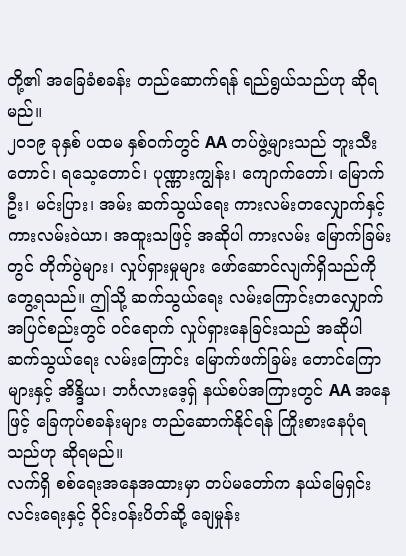တို့၏ အခြေခံစခန်း တည်ဆောက်ရန် ရည်ရွယ်သည်ဟု ဆိုရမည်။
၂၀၁၉ ခုနှစ် ပထမ နှစ်ဝက်တွင် AA တပ်ဖွဲ့များသည် ဘူးသီးတောင်၊ ရသေ့တောင်၊ ပုဏ္ဏားကျွန်း၊ ကျောက်တော်၊ မြောက်ဦး၊ မင်းပြား၊ အမ်း ဆက်သွယ်ရေး ကားလမ်းတလျှောက်နှင့် ကားလမ်းဝဲယာ၊ အထူးသဖြင့် အဆိုပါ ကားလမ်း မြောက်ခြမ်းတွင် တိုက်ပွဲများ၊ လှုပ်ရှားမှုများ ဖော်ဆောင်လျက်ရှိသည်ကို တွေ့ရသည်။ ဤသို့ ဆက်သွယ်ရေး လမ်းကြောင်းတလျှောက် အပြင်စည်းတွင် ဝင်ရောက် လှုပ်ရှားနေခြင်းသည် အဆိုပါ ဆက်သွယ်ရေး လမ်းကြောင်း မြောက်ဖက်ခြမ်း တောင်ကြောများနှင့် အိန္ဒိယ၊ ဘင်္ဂလားဒေ့ရှ် နယ်စပ်အကြားတွင် AA အနေဖြင့် ခြေကုပ်စခန်းများ တည်ဆောက်နိုင်ရန် ကြိုးစားနေပုံရသည်ဟု ဆိုရမည်။
လက်ရှိ စစ်ရေးအနေအထားမှာ တပ်မတော်က နယ်မြေရှင်းလင်းရေးနှင့် ဝိုင်းဝန်းပိတ်ဆို့ ချေမှုန်း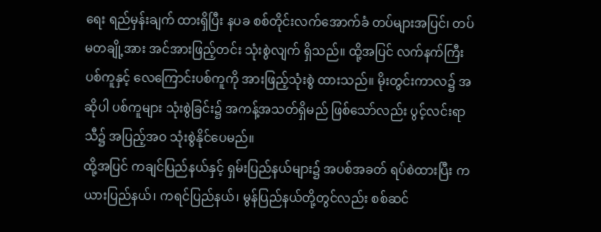ရေး ရည်မှန်းချက် ထားရှိပြီး နပခ စစ်တိုင်းလက်အောက်ခံ တပ်များအပြင်၊ တပ်မတချို့အား အင်အားဖြည့်တင်း သုံးစွဲလျက် ရှိသည်။ ထို့အပြင် လက်နက်ကြီးပစ်ကူနှင့် လေကြောင်းပစ်ကူကို အားဖြည့်သုံးစွဲ ထားသည်။ မိုးတွင်းကာလ၌ အဆိုပါ ပစ်ကူများ သုံးစွဲခြင်း၌ အကန့်အသတ်ရှိမည် ဖြစ်သော်လည်း ပွင့်လင်းရာသီ၌ အပြည့်အဝ သုံးစွဲနိုင်ပေမည်။
ထို့အပြင် ကချင်ပြည်နယ်နှင့် ရှမ်းပြည်နယ်များ၌ အပစ်အခတ် ရပ်စဲထားပြီး ကယားပြည်နယ်၊ ကရင်ပြည်နယ်၊ မွန်ပြည်နယ်တို့တွင်လည်း စစ်ဆင်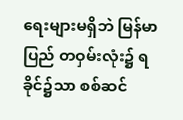ရေးများမရှိဘဲ မြန်မာပြည် တဝှမ်းလုံး၌ ရခိုင်၌သာ စစ်ဆင်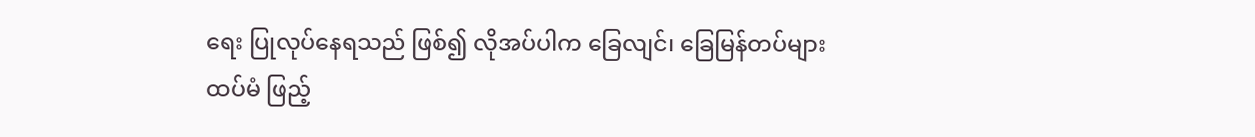ရေး ပြုလုပ်နေရသည် ဖြစ်၍ လိုအပ်ပါက ခြေလျင်၊ ခြေမြန်တပ်များ ထပ်မံ ဖြည့်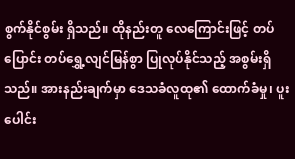စွက်နိုင်စွမ်း ရှိသည်။ ထိုနည်းတူ လေကြောင်းဖြင့် တပ်ပြောင်း တပ်ရွှေ့လျင်မြန်စွာ ပြုလုပ်နိုင်သည့် အစွမ်းရှိသည်။ အားနည်းချက်မှာ ဒေသခံလူထု၏ ထောက်ခံမှု၊ ပူးပေါင်း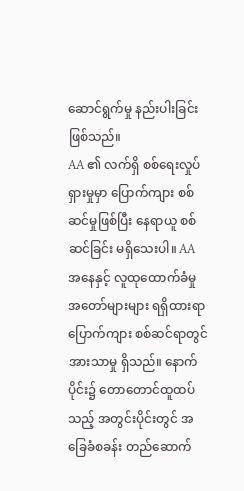ဆောင်ရွက်မှု နည်းပါးခြင်းဖြစ်သည်။
AA ၏ လက်ရှိ စစ်ရေးလှုပ်ရှားမှုမှာ ပြောက်ကျား စစ်ဆင်မှုဖြစ်ပြီး နေရာယူ စစ်ဆင်ခြင်း မရှိသေးပါ။ AA အနေနှင့် လူထုထောက်ခံမှု အတော်များများ ရရှိထားရာ ပြောက်ကျား စစ်ဆင်ရာတွင် အားသာမှု ရှိသည်။ နောက်ပိုင်း၌ တောတောင်ထူထပ်သည့် အတွင်းပိုင်းတွင် အခြေခံစခန်း တည်ဆောက်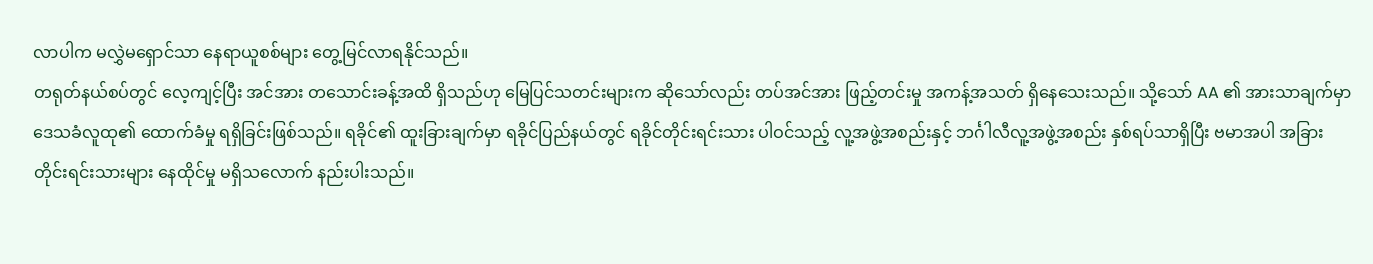လာပါက မလွှဲမရှောင်သာ နေရာယူစစ်များ တွေ့မြင်လာရနိုင်သည်။
တရုတ်နယ်စပ်တွင် လေ့ကျင့်ပြီး အင်အား တသောင်းခန့်အထိ ရှိသည်ဟု မြေပြင်သတင်းများက ဆိုသော်လည်း တပ်အင်အား ဖြည့်တင်းမှု အကန့်အသတ် ရှိနေသေးသည်။ သို့သော် AA ၏ အားသာချက်မှာ ဒေသခံလူထု၏ ထောက်ခံမှု ရရှိခြင်းဖြစ်သည်။ ရခိုင်၏ ထူးခြားချက်မှာ ရခိုင်ပြည်နယ်တွင် ရခိုင်တိုင်းရင်းသား ပါဝင်သည့် လူ့အဖွဲ့အစည်းနှင့် ဘင်္ဂါလီလူ့အဖွဲ့အစည်း နှစ်ရပ်သာရှိပြီး ဗမာအပါ အခြား တိုင်းရင်းသားများ နေထိုင်မှု မရှိသလောက် နည်းပါးသည်။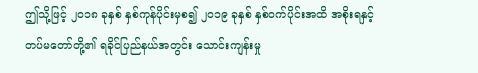ဤသို့ဖြင့် ၂၀၁၈ ခုနှစ် နှစ်ကုန်ပိုင်းမှစ၍ ၂၀၁၉ ခုနှစ် နှစ်ဝက်ပိုင်းအထိ အစိုးရနှင့် တပ်မတော်တို့၏ ရခိုင်ပြည်နယ်အတွင်း သောင်းကျန်းမှု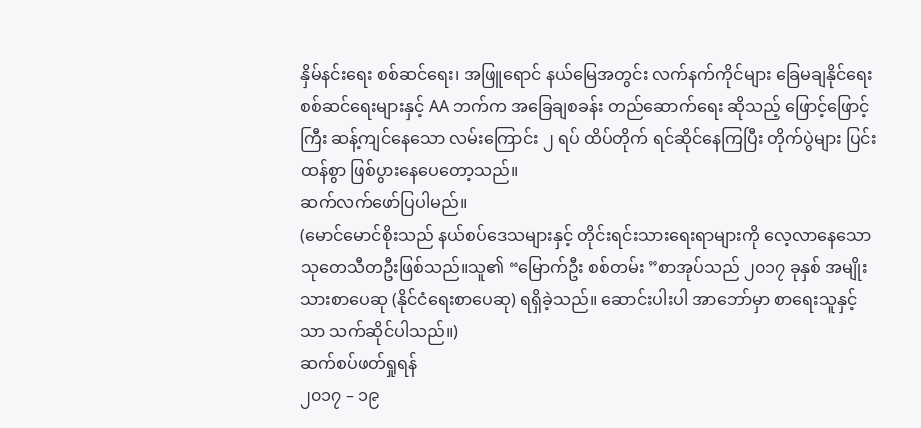နှိမ်နင်းရေး စစ်ဆင်ရေး၊ အဖြူရောင် နယ်မြေအတွင်း လက်နက်ကိုင်များ ခြေမချနိုင်ရေး စစ်ဆင်ရေးများနှင့် AA ဘက်က အခြေချစခန်း တည်ဆောက်ရေး ဆိုသည့် ဖြောင့်ဖြောင့်ကြီး ဆန့်ကျင်နေသော လမ်းကြောင်း ၂ ရပ် ထိပ်တိုက် ရင်ဆိုင်နေကြပြီး တိုက်ပွဲများ ပြင်းထန်စွာ ဖြစ်ပွားနေပေတော့သည်။
ဆက်လက်ဖော်ပြပါမည်။
(မောင်မောင်စိုးသည် နယ်စပ်ဒေသများနှင့် တိုင်းရင်းသားရေးရာများကို လေ့လာနေသော သုတေသီတဦးဖြစ်သည်။သူ၏ “မြောက်ဦး စစ်တမ်း ”စာအုပ်သည် ၂၀၁၇ ခုနှစ် အမျိုးသားစာပေဆု (နိုင်ငံရေးစာပေဆု) ရရှိခဲ့သည်။ ဆောင်းပါးပါ အာဘော်မှာ စာရေးသူနှင့်သာ သက်ဆိုင်ပါသည်။)
ဆက်စပ်ဖတ်ရှုရန်
၂၀၁၇ – ၁၉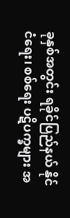ခုနှစ်အတွင်း ရခိုင်ပြည်နယ် နိုင်ငံရေး၊ စစ်ရေး ပဋိပက္ခများ အ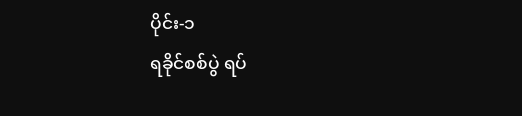ပိုင်း-၁
ရခိုင်စစ်ပွဲ ရပ်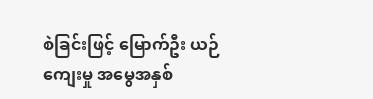စဲခြင်းဖြင့် မြောက်ဦး ယဉ်ကျေးမှု အမွေအနှစ်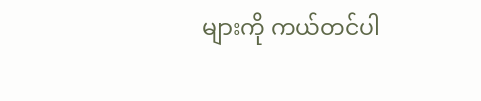များကို ကယ်တင်ပါ